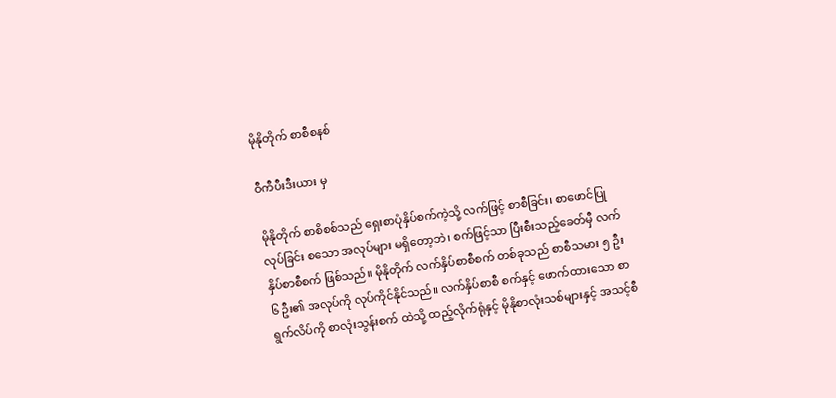မိုနိုတိုက် စာစီစနစ်

ဝီကီပီးဒီးယား မှ

မိုနိုတိုက် စာစိစစ်သည် ရှေးစာပုံနှိပ်စက်ကဲ့သို့ လက်ဖြင့် စာစီခြင်း၊ စာဖောင်ပြုလုပ်ခြင်း စသော အလုပ်များ မရှိတော့ဘဲ၊ စက်ဖြင့်သာ ပြီးစီးသည့်ခေတ်မှီ လက်နှိပ်စာစီစက် ဖြစ်သည်။ မိုနိုတိုက် လက်နှိပ်စာစီစက် တစ်ခုသည် စာစီသမား ၅ ဦး ၆ ဦး၏ အလုပ်ကို လုပ်ကိုင်နိုင်သည်။ လက်နှိပ်စာစီ စက်နှင့် ဖောက်ထားသော စာရွက်လိပ်ကို စာလုံးသွန်းစက် ထဲသို့ ထည့်လိုက်ရုံနှင့် မိုနိုစာလုံးသစ်များနှင့် အသင့်စီ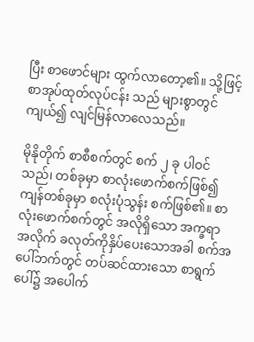ပြီး စာဖောင်များ ထွက်လာတော့၏။ သို့ဖြင့် စာအုပ်ထုတ်လုပ်ငန်း သည် များစွာတွင်ကျယ်၍ လျင်မြန်လာလေသည်။

မိုနိုတိုက် စာစီစက်တွင် စက် ၂ ခု ပါဝင်သည်၊ တစ်ခုမှာ စာလုံးဖောက်စက်ဖြစ်၍ ကျန်တစ်ခုမှာ စလုံးပုံသွန်း စက်ဖြစ်၏။ စာလုံးဖောက်စက်တွင် အလိုရှိသော အက္ခရာ အလိုက် ခလုတ်ကိုနှိပ်ပေးသောအခါ စက်အပေါ်ဘက်တွင် တပ်ဆင်ထားသော စာရွက်ပေါ်၌ အပေါက်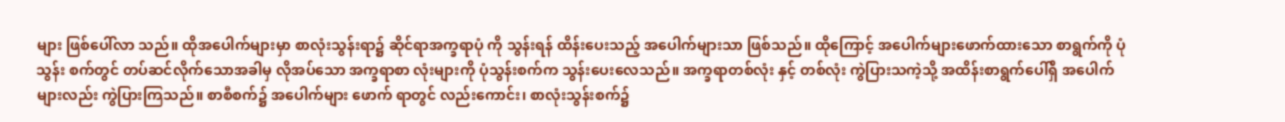များ ဖြစ်ပေါ်လာ သည်။ ထိုအပေါက်များမှာ စာလုံးသွန်းရာ၌ ဆိုင်ရာအက္ခရာပုံ ကို သွန်းရန် ထိန်းပေးသည့် အပေါက်များသာ ဖြစ်သည်။ ထိုကြောင့် အပေါက်များဖောက်ထားသော စာရွက်ကို ပုံသွန်း စက်တွင် တပ်ဆင်လိုက်သောအခါမှ လိုအပ်သော အက္ခရာစာ လုံးများကို ပုံသွန်းစက်က သွန်းပေးလေသည်။ အက္ခရာတစ်လုံး နှင့် တစ်လုံး ကွဲပြားသကဲ့သို့ အထိန်းစာရွက်ပေါ်ရှိ အပေါက် များလည်း ကွဲပြားကြသည်။ စာစီစက်၌ အပေါက်များ ဖောက် ရာတွင် လည်းကောင်း၊ စာလုံးသွန်းစက်၌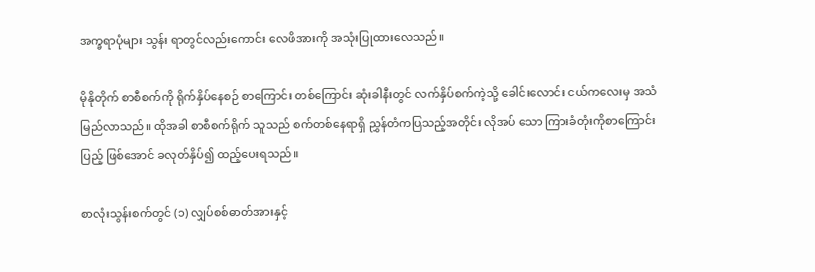အက္ခရာပုံများ သွန်း ရာတွင်လည်းကောင်း လေဖိအားကို အသုံးပြုထားလေသည်။

မိုနိုတိုက် စာစီစက်ကို ရိုက်နှိပ်နေစဉ် စာကြောင်း တစ်ကြောင်း ဆုံးခါနီးတွင် လက်နှိပ်စက်ကဲ့သို့ ခေါင်းလောင်း ငယ်ကလေးမှ အသံမြည်လာသည်။ ထိုအခါ စာစီစက်ရိုက် သူသည် စက်တစ်နေရာရှိ ညွှန်တံကပြသည့်အတိုင်း လိုအပ် သော ကြားခံတုံးကိုစာကြောင်းပြည့် ဖြစ်အောင် ခလုတ်နှိပ်၍ ထည့်ပေးရသည်။

စာလုံးသွန်းစက်တွင် (၁) လျှပ်စစ်ဓာတ်အားနှင့်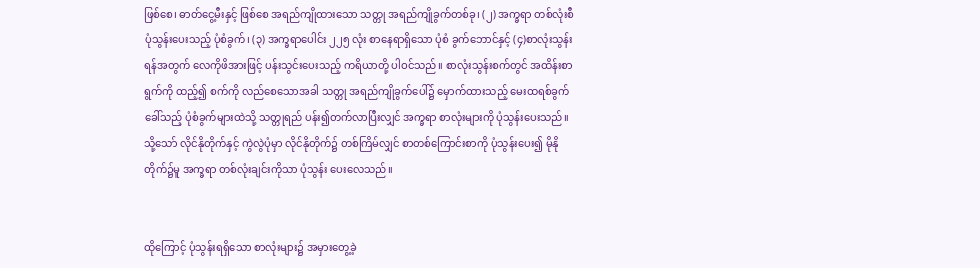ဖြစ်စေ၊ ဓာတ်ငွေ့မီးနှင့် ဖြစ်စေ အရည်ကျိုထားသော သတ္တု အရည်ကျိုခွက်တစ်ခု၊ (၂) အက္ခရာ တစ်လုံးစီ ပုံသွန်းပေးသည့် ပုံစံခွက်၊ (၃) အက္ခရာပေါင်း ၂၂၅ လုံး စာနေရာရှိသော ပုံစံ ခွက်ဘောင်နှင့် (၄)စာလုံးသွန်းရန်အတွက် လေကိုဖိအားဖြင့် ပန်းသွင်းပေးသည့် ကရိယာတို့ ပါဝင်သည်။ စာလုံးသွန်းစက်တွင် အထိန်းစာရွက်ကို ထည့်၍ စက်ကို လည်စေသောအခါ သတ္တု အရည်ကျိုခွက်ပေါ်၌ မှောက်ထားသည့် မေးထရစ်ခွက်ခေါ်သည့် ပုံစံခွက်များထဲသို့ သတ္တုရည် ပန်း၍တက်လာပြီးလျှင် အက္ခရာ စာလုံးများကို ပုံသွန်းပေးသည်။ သို့သော် လိုင်နိုတိုက်နှင့် ကွဲလွဲပုံမှာ လိုင်နိုတိုက်၌ တစ်ကြိမ်လျှင် စာတစ်ကြောင်းစာကို ပုံသွန်းပေး၍ မိုနိုတိုက်၌မူ အက္ခရာ တစ်လုံးချင်းကိုသာ ပုံသွန်း ပေးလေသည်။


ထိုကြောင့် ပုံသွန်းရရှိသော စာလုံးများ၌ အမှားတွေ့ခဲ့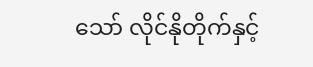သော် လိုင်နိုတိုက်နှင့်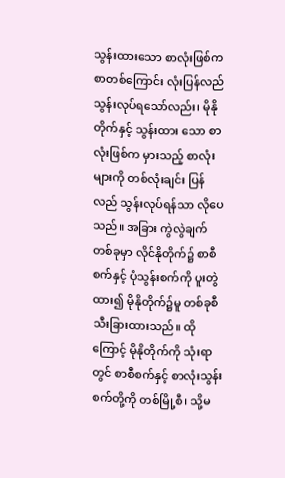သွန်းထားသော စာလုံးဖြစ်က စာတစ်ကြောင်း လုံးပြန်လည်သွန်းလုပ်ရသော်လည်း၊ မိုနိုတိုက်နှင့် သွန်းထား သော စာလုံးဖြစ်က မှားသည့် စာလုံးများကို တစ်လုံးချင်း ပြန်လည် သွန်းလုပ်ရန်သာ လိုပေသည်။ အခြား ကွဲလွဲချက် တစ်ခုမှာ လိုင်နိုတိုက်၌ စာစီစက်နှင့် ပုံသွန်းစက်ကို ပူးတွဲ ထား၍ မိုနိုတိုက်၌မူ တစ်ခုစီ သီးခြားထားသည်။ ထိုကြောင့် မိုနိုတိုက်ကို သုံးရာတွင် စာစီစက်နှင့် စာလုံးသွန်းစက်တို့ကို တစ်မြို့စီ၊ သို့မ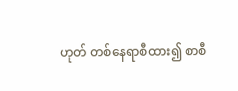ဟုတ် တစ်နေရာစီထား၍ စာစီ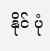နိုင် ပုံ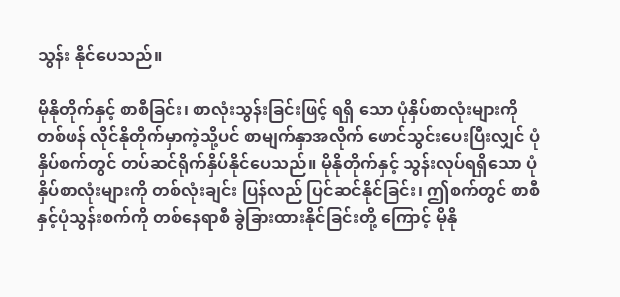သွန်း နိုင်ပေသည်။

မိုနိုတိုက်နှင့် စာစီခြင်း၊ စာလုံးသွန်းခြင်းဖြင့် ရရှိ သော ပုံနှိပ်စာလုံးများကို တစ်ဖန် လိုင်နိုတိုက်မှာကဲ့သို့ပင် စာမျက်နှာအလိုက် ဖောင်သွင်းပေးပြီးလျှင် ပုံနှိပ်စက်တွင် တပ်ဆင်ရိုက်နှိပ်နိုင်ပေသည်။ မိုနိုတိုက်နှင့် သွန်းလုပ်ရရှိသော ပုံနှိပ်စာလုံးများကို တစ်လုံးချင်း ပြန်လည် ပြင်ဆင်နိုင်ခြင်း၊ ဤစက်တွင် စာစီနှင့်ပုံသွန်းစက်ကို တစ်နေရာစီ ခွဲခြားထားနိုင်ခြင်းတို့ ကြောင့် မိုနို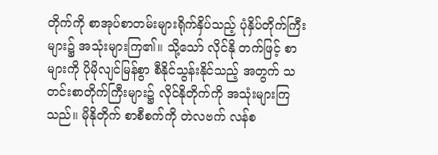တိုက်ကို စာအုပ်စာတမ်းများရိုက်နှိပ်သည့် ပုံနှိပ်တိုက်ကြီးများ၌ အသုံးများကြ၏။ သို့သော် လိုင်နို တက်ဖြင့် စာများကို ပိုမိုလျင်မြန်စွာ စီနိုင်သွန်းနိုင်သည့် အတွက် သတင်းစာတိုက်ကြီးများ၌ လိုင်နိုတိုက်ကို အသုံးများကြသည်။ မိုနိုတိုက် စာစီစက်ကို တဲလဗက် လန်စ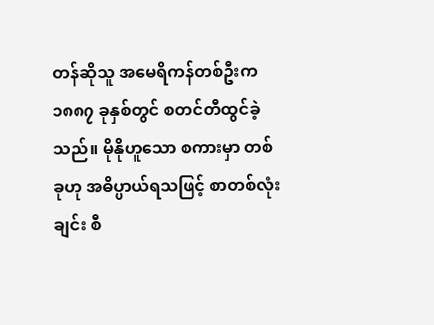တန်ဆိုသူ အမေရိကန်တစ်ဦးက ၁၈၈၇ ခုနှစ်တွင် စတင်တီထွင်ခဲ့သည်။ မိုနိုဟူသော စကားမှာ တစ်ခုဟု အဓိပ္ပာယ်ရသဖြင့် စာတစ်လုံး ချင်း စီ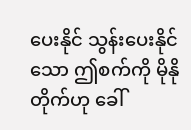ပေးနိုင် သွန်းပေးနိုင်သော ဤစက်ကို မိုနိုတိုက်ဟု ခေါ်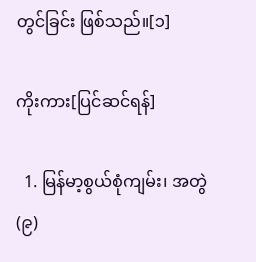တွင်ခြင်း ဖြစ်သည်။[၁]

ကိုးကား[ပြင်ဆင်ရန်]

  1. မြန်မာ့စွယ်စုံကျမ်း၊ အတွဲ(၉)